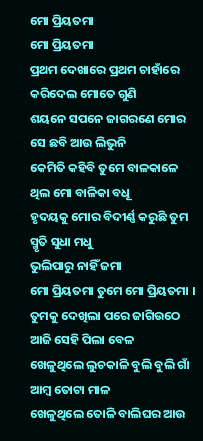ମୋ ପ୍ରିୟତମା
ମୋ ପ୍ରିୟତମା
ପ୍ରଥମ ଦେଖାରେ ପ୍ରଥମ ଚାହାଁରେ କରିଦେଲ ମୋତେ ଗୁଣି
ଶୟନେ ସପନେ ଜାଗରଣେ ମୋର ସେ ଛବି ଆଉ ଲିଭୁନି
କେମିତି କହିବି ତୁମେ ବାଳକାଳେ ଥିଲ ମୋ ବାଳିକା ବଧୂ
ହୃଦୟକୁ ମୋର ବିଦୀର୍ଣ୍ଣ କରୁଛି ତୁମ ସ୍ମୃତି ସୁଧା ମଧୁ
ଭୁଲିପାରୁ ନାହିଁ ଜମା
ମୋ ପ୍ରିୟତମା ତୁମେ ମୋ ପ୍ରିୟତମା ।
ତୁମକୁ ଦେଖିଲା ପରେ ଜାଗିଉଠେ ଆଜି ସେହି ପିଲା ବେଳ
ଖେଳୁଥିଲେ ଲୁଚକାଳି ବୁଲି ବୁଲି ଗାଁ ଆମ୍ବ ତୋଟା ମାଳ
ଖେଳୁଥିଲେ ତୋଳି ବାଲିଘର ଆଉ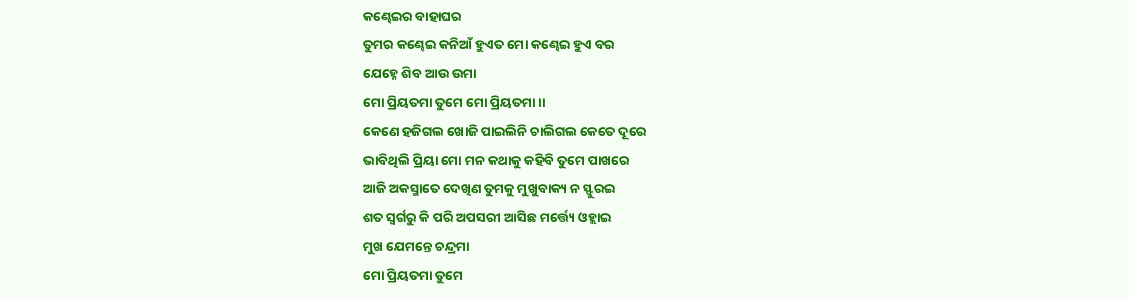କଣ୍ଢେଇର ବାହାଘର
ତୁମର କଣ୍ଢେଇ କନିଆଁ ହୁଏତ ମୋ କଣ୍ଢେଇ ହୁଏ ବର
ଯେହ୍ନେ ଶିବ ଆଉ ଉମା
ମୋ ପ୍ରିୟତମା ତୁମେ ମୋ ପ୍ରିୟତମା।।
କେଣେ ହଜିଗଲ ଖୋଜି ପାଇଲିନି ଚାଲିଗଲ କେତେ ଦୂରେ
ଭାବିଥିଲି ପ୍ରିୟା ମୋ ମନ କଥାକୁ କହିବି ତୁମେ ପାଖରେ
ଆଜି ଅକସ୍ମାତେ ଦେଖିଣ ତୁମକୁ ମୁଖୁବାକ୍ୟ ନ ସ୍ଫୁରଇ
ଶତ ସ୍ବର୍ଗରୁ କି ପରି ଅପସରୀ ଆସିଛ ମର୍ତ୍ତ୍ୟେ ଓହ୍ଲାଇ
ମୁଖ ଯେମନ୍ତେ ଚନ୍ଦ୍ରମା
ମୋ ପ୍ରିୟତମା ତୁମେ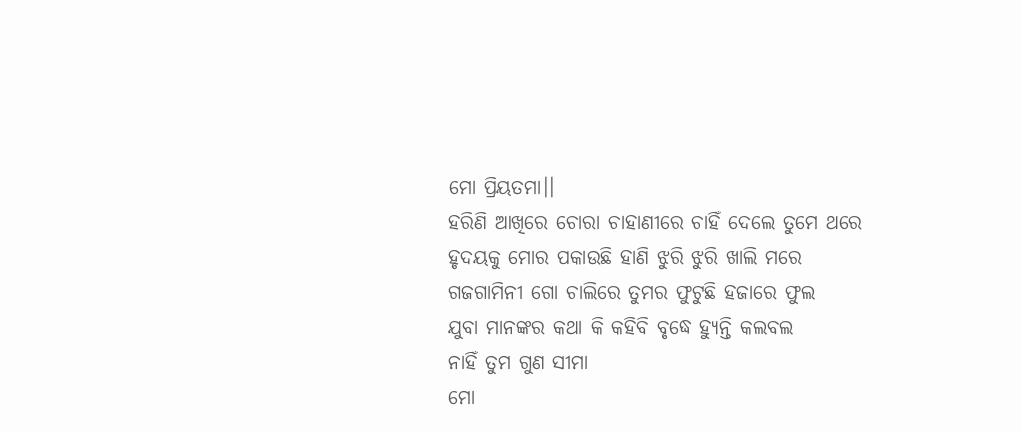ମୋ ପ୍ରିୟତମା।।
ହରିଣି ଆଖିରେ ଚୋରା ଚାହାଣୀରେ ଚାହିଁ ଦେଲେ ତୁମେ ଥରେ
ହୃଦୟକୁ ମୋର ପକାଉଛି ହାଣି ଝୁରି ଝୁରି ଖାଲି ମରେ
ଗଜଗାମିନୀ ଗୋ ଚାଲିରେ ତୁମର ଫୁଟୁଛି ହଜାରେ ଫୁଲ
ଯୁବା ମାନଙ୍କର କଥା କି କହିବି ବୃଦ୍ଧେ ହ୍ୟୁନ୍ତି କଲବଲ
ନାହିଁ ତୁମ ଗୁଣ ସୀମା
ମୋ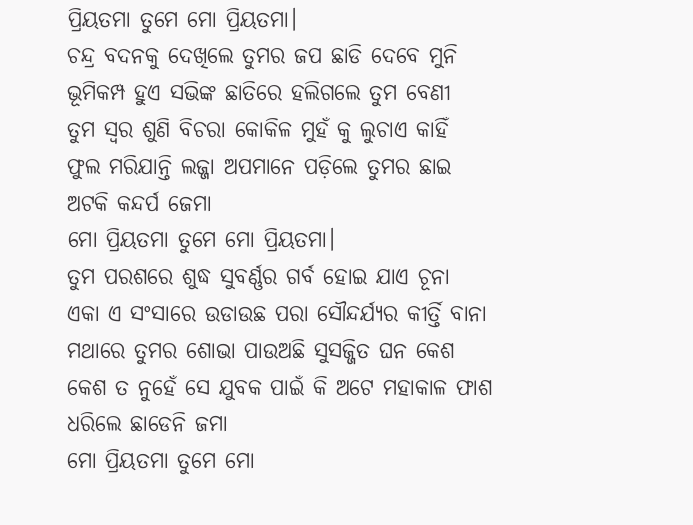ପ୍ରିୟତମା ତୁମେ ମୋ ପ୍ରିୟତମା।
ଚନ୍ଦ୍ର ବଦନକୁ ଦେଖିଲେ ତୁମର ଜପ ଛାଡି ଦେବେ ମୁନି
ଭୂମିକମ୍ପ ହୁଏ ସଭିଙ୍କ ଛାତିରେ ହଲିଗଲେ ତୁମ ବେଣୀ
ତୁମ ସ୍ୱର ଶୁଣି ବିଚରା କୋକିଳ ମୁହଁ କୁ ଲୁଚାଏ କାହିଁ
ଫୁଲ ମରିଯାନ୍ତି ଲଜ୍ଜା ଅପମାନେ ପଡ଼ିଲେ ତୁମର ଛାଇ
ଅଟକି କନ୍ଦର୍ପ ଜେମା
ମୋ ପ୍ରିୟତମା ତୁମେ ମୋ ପ୍ରିୟତମା।
ତୁମ ପରଶରେ ଶୁଦ୍ଧ ସୁବର୍ଣ୍ଣର ଗର୍ବ ହୋଇ ଯାଏ ଚୂନା
ଏକା ଏ ସଂସାରେ ଉଡାଉଛ ପରା ସୌନ୍ଦର୍ଯ୍ୟର କୀର୍ତ୍ତି ବାନା
ମଥାରେ ତୁମର ଶୋଭା ପାଉଅଛି ସୁସଜ୍ଜିତ ଘନ କେଶ
କେଶ ତ ନୁହେଁ ସେ ଯୁବକ ପାଇଁ କି ଅଟେ ମହାକାଳ ଫାଶ
ଧରିଲେ ଛାଡେନି ଜମା
ମୋ ପ୍ରିୟତମା ତୁମେ ମୋ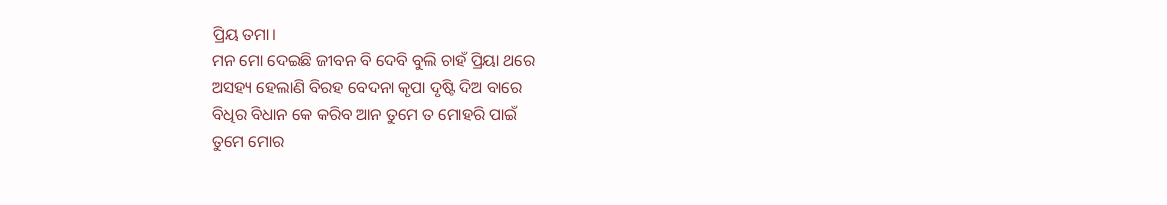ପ୍ରିୟ ତମା।
ମନ ମୋ ଦେଇଛି ଜୀବନ ବି ଦେବି ବୁଲି ଚାହଁ ପ୍ରିୟା ଥରେ
ଅସହ୍ୟ ହେଲାଣି ବିରହ ବେଦନା କୃପା ଦୃଷ୍ଟି ଦିଅ ବାରେ
ବିଧିର ବିଧାନ କେ କରିବ ଆନ ତୁମେ ତ ମୋହରି ପାଇଁ
ତୁମେ ମୋର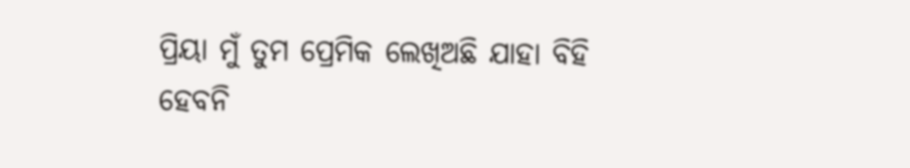ପ୍ରିୟା ମୁଁ ତୁମ ପ୍ରେମିକ ଲେଖିଅଛି ଯାହା ବିହି
ହେବନି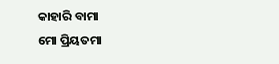କାହାରି ବାମା
ମୋ ପ୍ରିୟତମା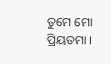ତୁମେ ମୋ ପ୍ରିୟତମା ।